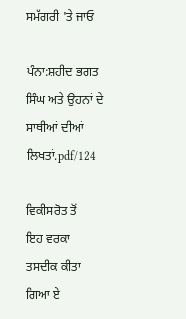ਸਮੱਗਰੀ 'ਤੇ ਜਾਓ

ਪੰਨਾ:ਸ਼ਹੀਦ ਭਗਤ ਸਿੰਘ ਅਤੇ ਉਹਨਾਂ ਦੇ ਸਾਥੀਆਂ ਦੀਆਂ ਲਿਖਤਾਂ.pdf/124

ਵਿਕੀਸਰੋਤ ਤੋਂ
ਇਹ ਵਰਕਾ ਤਸਦੀਕ ਕੀਤਾ ਗਿਆ ਏ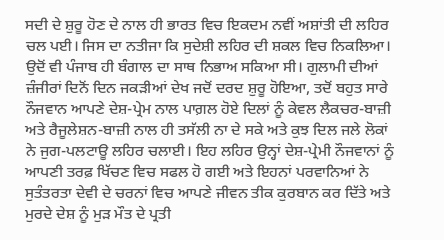ਸਦੀ ਦੇ ਸ਼ੁਰੂ ਹੋਣ ਦੇ ਨਾਲ ਹੀ ਭਾਰਤ ਵਿਚ ਇਕਦਮ ਨਵੀਂ ਅਸ਼ਾਂਤੀ ਦੀ ਲਹਿਰ ਚਲ ਪਈ। ਜਿਸ ਦਾ ਨਤੀਜਾ ਕਿ ਸੁਦੇਸ਼ੀ ਲਹਿਰ ਦੀ ਸ਼ਕਲ ਵਿਚ ਨਿਕਲਿਆ। ਉਦੋਂ ਵੀ ਪੰਜਾਬ ਹੀ ਬੰਗਾਲ ਦਾ ਸਾਥ ਨਿਭਾਅ ਸਕਿਆ ਸੀ। ਗੁਲਾਮੀ ਦੀਆਂ ਜ਼ੰਜੀਰਾਂ ਦਿਨੋਂ ਦਿਨ ਜਕੜੀਆਂ ਦੇਖ ਜਦੋਂ ਦਰਦ ਸ਼ੁਰੂ ਹੋਇਆ, ਤਦੋਂ ਬਹੁਤ ਸਾਰੇ ਨੌਜਵਾਨ ਆਪਣੇ ਦੇਸ਼-ਪ੍ਰੇਮ ਨਾਲ ਪਾਗ਼ਲ ਹੋਏ ਦਿਲਾਂ ਨੂੰ ਕੇਵਲ ਲੈਕਚਰ-ਬਾਜ਼ੀ ਅਤੇ ਰੈਜੂਲੇਸ਼ਨ-ਬਾਜ਼ੀ ਨਾਲ ਹੀ ਤਸੱਲੀ ਨਾ ਦੇ ਸਕੇ ਅਤੇ ਕੁਝ ਦਿਲ ਜਲੇ ਲੋਕਾਂ ਨੇ ਜੁਗ-ਪਲਟਾਊ ਲਹਿਰ ਚਲਾਈ। ਇਹ ਲਹਿਰ ਉਨ੍ਹਾਂ ਦੇਸ਼-ਪ੍ਰੇਮੀ ਨੌਜਵਾਨਾਂ ਨੂੰ ਆਪਣੀ ਤਰਫ਼ ਖਿੱਚਣ ਵਿਚ ਸਫਲ ਹੋ ਗਈ ਅਤੇ ਇਹਨਾਂ ਪਰਵਾਨਿਆਂ ਨੇ ਸੁਤੰਤਰਤਾ ਦੇਵੀ ਦੇ ਚਰਨਾਂ ਵਿਚ ਆਪਣੇ ਜੀਵਨ ਤੀਕ ਕੁਰਬਾਨ ਕਰ ਦਿੱਤੇ ਅਤੇ ਮੁਰਦੇ ਦੇਸ਼ ਨੂੰ ਮੁੜ ਮੌਤ ਦੇ ਪ੍ਰਤੀ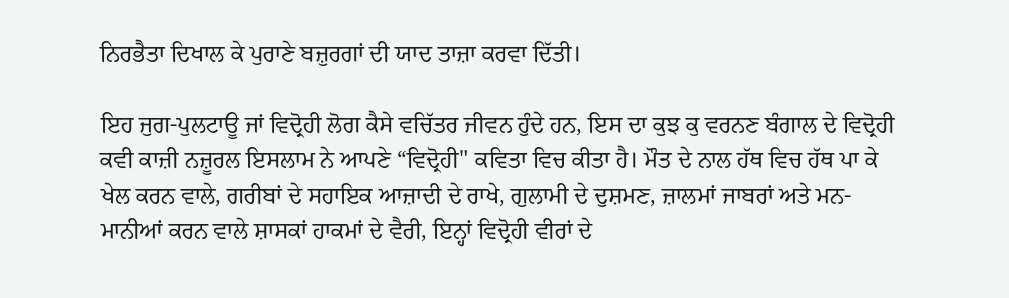ਨਿਰਭੈਤਾ ਦਿਖਾਲ ਕੇ ਪੁਰਾਣੇ ਬਜ਼ੁਰਗਾਂ ਦੀ ਯਾਦ ਤਾਜ਼ਾ ਕਰਵਾ ਦਿੱਤੀ।

ਇਹ ਜੁਗ-ਪੁਲਟਾਊ ਜਾਂ ਵਿਦ੍ਰੋਹੀ ਲੋਗ ਕੈਸੇ ਵਚਿੱਤਰ ਜੀਵਨ ਹੁੰਦੇ ਹਨ, ਇਸ ਦਾ ਕੁਝ ਕੁ ਵਰਨਣ ਬੰਗਾਲ ਦੇ ਵਿਦ੍ਰੋਹੀ ਕਵੀ ਕਾਜ਼ੀ ਨਜ਼ੂਰਲ ਇਸਲਾਮ ਨੇ ਆਪਣੇ “ਵਿਦ੍ਰੋਹੀ" ਕਵਿਤਾ ਵਿਚ ਕੀਤਾ ਹੈ। ਮੌਤ ਦੇ ਨਾਲ ਹੱਥ ਵਿਚ ਹੱਥ ਪਾ ਕੇ ਖੇਲ ਕਰਨ ਵਾਲੇ, ਗਰੀਬਾਂ ਦੇ ਸਹਾਇਕ ਆਜ਼ਾਦੀ ਦੇ ਰਾਖੇ, ਗੁਲਾਮੀ ਦੇ ਦੁਸ਼ਮਣ, ਜ਼ਾਲਮਾਂ ਜਾਬਰਾਂ ਅਤੇ ਮਨ-ਮਾਨੀਆਂ ਕਰਨ ਵਾਲੇ ਸ਼ਾਸਕਾਂ ਹਾਕਮਾਂ ਦੇ ਵੈਰੀ, ਇਨ੍ਹਾਂ ਵਿਦ੍ਰੋਹੀ ਵੀਰਾਂ ਦੇ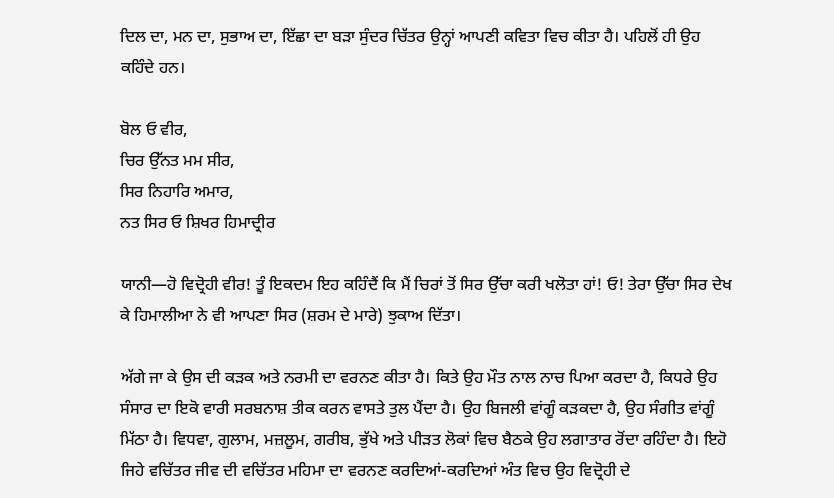ਦਿਲ ਦਾ, ਮਨ ਦਾ, ਸੁਭਾਅ ਦਾ, ਇੱਛਾ ਦਾ ਬੜਾ ਸੁੰਦਰ ਚਿੱਤਰ ਉਨ੍ਹਾਂ ਆਪਣੀ ਕਵਿਤਾ ਵਿਚ ਕੀਤਾ ਹੈ। ਪਹਿਲੋਂ ਹੀ ਉਹ ਕਹਿੰਦੇ ਹਨ।

ਬੋਲ ਓ ਵੀਰ,
ਚਿਰ ਉੱਨਤ ਮਮ ਸੀਰ,
ਸਿਰ ਨਿਹਾਰਿ ਅਮਾਰ,
ਨਤ ਸਿਰ ਓ ਸ਼ਿਖਰ ਹਿਮਾਦ੍ਰੀਰ

ਯਾਨੀ—ਹੋ ਵਿਦ੍ਰੋਹੀ ਵੀਰ! ਤੂੰ ਇਕਦਮ ਇਹ ਕਹਿੰਦੈਂ ਕਿ ਮੈਂ ਚਿਰਾਂ ਤੋਂ ਸਿਰ ਉੱਚਾ ਕਰੀ ਖਲੋਤਾ ਹਾਂ! ਓ! ਤੇਰਾ ਉੱਚਾ ਸਿਰ ਦੇਖ ਕੇ ਹਿਮਾਲੀਆ ਨੇ ਵੀ ਆਪਣਾ ਸਿਰ (ਸ਼ਰਮ ਦੇ ਮਾਰੇ) ਝੁਕਾਅ ਦਿੱਤਾ।

ਅੱਗੇ ਜਾ ਕੇ ਉਸ ਦੀ ਕੜਕ ਅਤੇ ਨਰਮੀ ਦਾ ਵਰਨਣ ਕੀਤਾ ਹੈ। ਕਿਤੇ ਉਹ ਮੌਤ ਨਾਲ ਨਾਚ ਪਿਆ ਕਰਦਾ ਹੈ, ਕਿਧਰੇ ਉਹ ਸੰਸਾਰ ਦਾ ਇਕੋ ਵਾਰੀ ਸਰਬਨਾਸ਼ ਤੀਕ ਕਰਨ ਵਾਸਤੇ ਤੁਲ ਪੈਂਦਾ ਹੈ। ਉਹ ਬਿਜਲੀ ਵਾਂਗੂੰ ਕੜਕਦਾ ਹੈ, ਉਹ ਸੰਗੀਤ ਵਾਂਗੂੰ ਮਿੱਠਾ ਹੈ। ਵਿਧਵਾ, ਗੁਲਾਮ, ਮਜ਼ਲੂਮ, ਗਰੀਬ, ਭੁੱਖੇ ਅਤੇ ਪੀੜਤ ਲੋਕਾਂ ਵਿਚ ਬੈਠਕੇ ਉਹ ਲਗਾਤਾਰ ਰੋਂਦਾ ਰਹਿੰਦਾ ਹੈ। ਇਹੋ ਜਿਹੇ ਵਚਿੱਤਰ ਜੀਵ ਦੀ ਵਚਿੱਤਰ ਮਹਿਮਾ ਦਾ ਵਰਨਣ ਕਰਦਿਆਂ-ਕਰਦਿਆਂ ਅੰਤ ਵਿਚ ਉਹ ਵਿਦ੍ਰੋਹੀ ਦੇ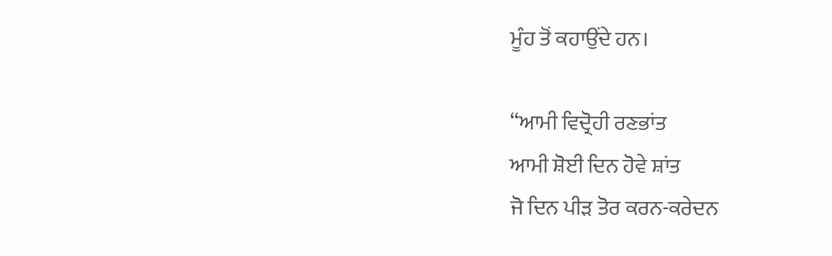ਮੂੰਹ ਤੋਂ ਕਹਾਉਂਦੇ ਹਨ।

“ਆਮੀ ਵਿਦ੍ਰੋਹੀ ਰਣਭਾਂਤ
ਆਮੀ ਸ਼ੋਈ ਦਿਨ ਹੋਵੇ ਸ਼ਾਂਤ
ਜੋ ਦਿਨ ਪੀੜ ਤੋਰ ਕਰਨ-ਕਰੇਦਨ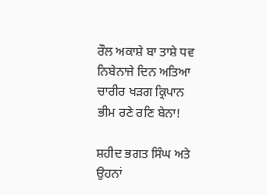ਰੌਲ ਅਕਾਸ਼ੇ ਬਾ ਤਾਸ਼ੇ ਧਵ
ਨਿਬੇਨਾਜੇ ਦਿਨ ਅਤਿਆ ਚਾਰੀਰ ਖੜਗ ਕ੍ਰਿਪਾਨ
ਭੀਮ ਰਣੇ ਰਣਿ ਬੇਨਾ!

ਸ਼ਹੀਦ ਭਗਤ ਸਿੰਘ ਅਤੇ ਉਹਨਾਂ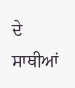ਦੇ ਸਾਥੀਆਂ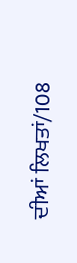ਦੀਆਂ ਲਿਖਤਾਂ/108